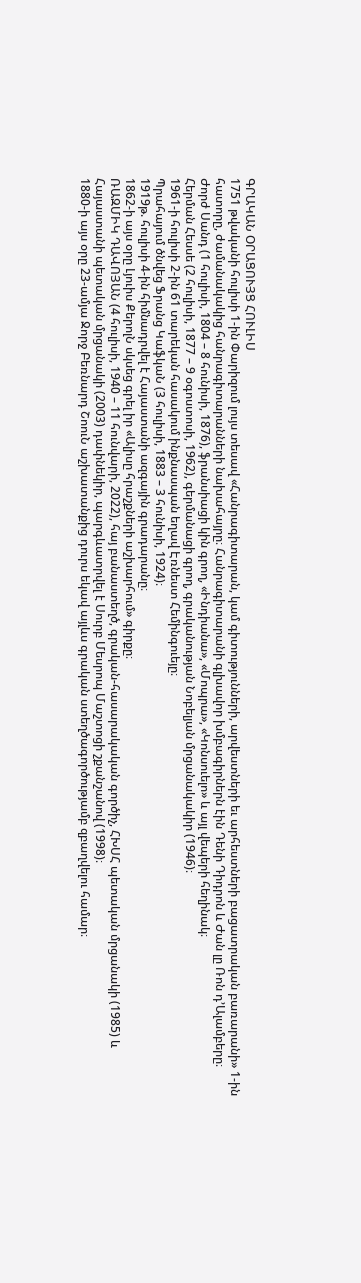ԳՐԱԿԱՆ ՕՐԱՑՈՒՅՑ ՀՈՒԼԻՍ
1751 թվականի հուլիսի 1-ին Փարիզում լույս տեսավ «Հանրագիտարան, կամ գիտությունների, արվեստների եւ արհեստների բացատրական բառարանի» 1-ին հատորը, ժամանակակից հանրագիտարանների նախահայրը։ Հանրագիտարանի գլխավոր խմբագիրներն էին Դենի Դիդրոն և Ժան լը Ռոն դ’Ալամբերը։
Ժորժ Սանդ (1 հուլիսի, 1804 – 8 հունիսի, 1876), ֆրանսիացի կին գրող, «Ինդիանա», «Մոպրա», «Կոնսուելո» և այլ վեպերի հեղինակ։
Հերման Հեսսե (2 հուլիսի, 1877 – 9 օգոստոսի, 1962), գերմանացի գրող, գրականության Նոբելյան մրցանակակիր (1946)։
1961-ի հուլիսի 2-ին 61 տարեկան հասակում ինքնասպան եղավ Էռնեստ Հեմինգուեյը։
Պրահայում ծնվեց Ֆրանց ԿաֆկաՆ (3 հուլիսի, 1883 – 3 հունիսի, 1924)։
1919թ. հուլիսի 4-ին հիմնադրվել է Հայաստանի ազգային գրադարանը։
1862-ի այս օրը Լյուիս ՔերոլՆ սկսեց գրել իր «Ալիսը հրաշքների աշխարհում» գիրքը։
ՌԱԶՄԻԿ ԴԱՎՈՅԱՆ (4 հուլիսի, 1940 – 11 հունվարի, 2022), հայ բանաստեղծ, գրական-հասարակական գործիչ, ՀԽՍՀ պետական մրցանակի (1985) և Հայաստանի պետական մրցանակի (2003) դափնեկիր, պարգևատրվել է Սուրբ Մեսրոպ Մաշտոցի շքանշանով (1998)։
1880-ի այս օրը 23-ամյա Ջորջ Բեռնարդ ՇոուՆ աշխատանքից դուրս եկավ այլևս գրական ստեղծագործությամբ զբաղվելու համար։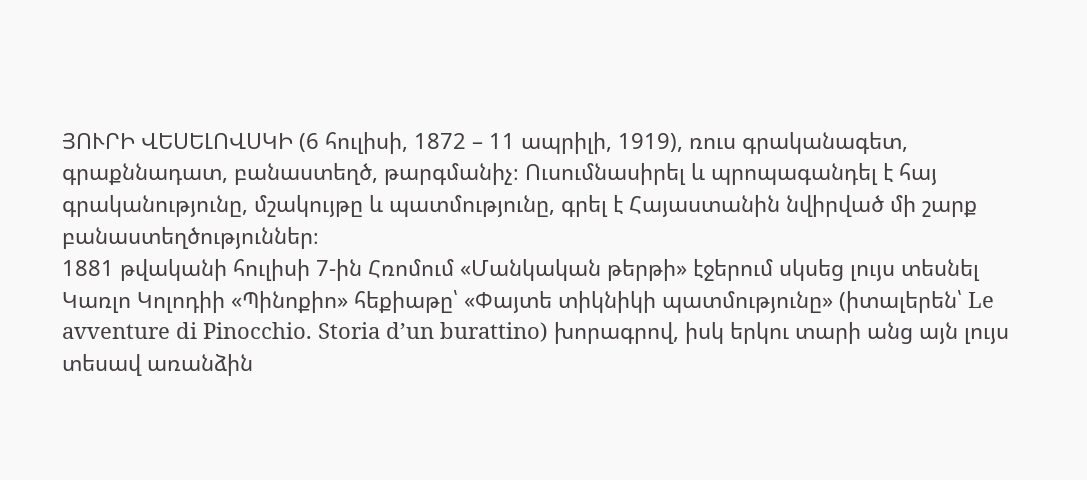ՅՈՒՐԻ ՎԵՍԵԼՈՎՍԿԻ (6 հուլիսի, 1872 – 11 ապրիլի, 1919), ռուս գրականագետ, գրաքննադատ, բանաստեղծ, թարգմանիչ։ Ուսումնասիրել և պրոպագանդել է հայ գրականությունը, մշակույթը և պատմությունը, գրել է Հայաստանին նվիրված մի շարք բանաստեղծություններ։
1881 թվականի հուլիսի 7-ին Հռոմում «Մանկական թերթի» էջերում սկսեց լույս տեսնել Կառլո Կոլոդիի «Պինոքիո» հեքիաթը՝ «Փայտե տիկնիկի պատմությունը» (իտալերեն՝ Le avventure di Pinocchio. Storia d’un burattino) խորագրով, իսկ երկու տարի անց այն լույս տեսավ առանձին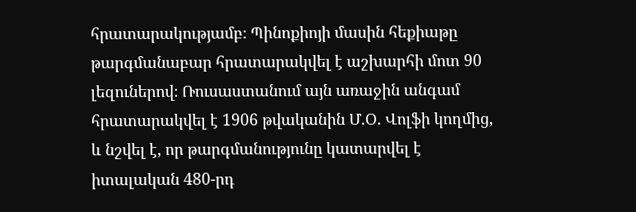հրատարակությամբ։ Պինոքիոյի մասին հեքիաթը թարգմանաբար հրատարակվել է աշխարհի մոտ 90 լեզուներով։ Ռուսաստանում այն առաջին անգամ հրատարակվել է 1906 թվականին Մ.Օ. Վոլֆի կողմից, և նշվել է, որ թարգմանությունը կատարվել է իտալական 480-րդ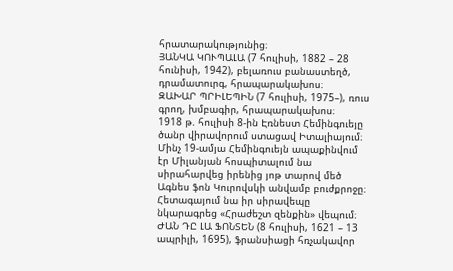հրատարակությունից։
ՅԱՆԿԱ ԿՈՒՊԱԼԱ (7 հուլիսի, 1882 – 28 հունիսի, 1942), բելառուս բանաստեղծ, դրամատուրգ, հրապարակախոս։
ԶԱԽԱՐ ՊՐԻԼԵՊԻՆ (7 հուլիսի, 1975–), ռուս գրող, խմբագիր, հրապարակախոս։
1918 թ. հուլիսի 8-ին Էռնեստ Հեմինգուեյը ծանր վիրավորում ստացավ Իտալիայում։ Մինչ 19-ամյա Հեմինգուեյն ապաքինվում էր Միլանյան հոսպիտալում նա սիրահարվեց իրենից յոթ տարով մեծ Ագնես ֆոն Կուրովսկի անվամբ բուժքրոջը։ Հետագայում նա իր սիրավեպը նկարագրեց «Հրաժեշտ զենքին» վեպում։
ԺԱՆ ԴԸ ԼԱ ՖՈՆՏԵՆ (8 հուլիսի, 1621 – 13 ապրիլի, 1695), ֆրանսիացի հռչակավոր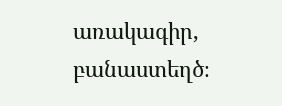առակագիր, բանաստեղծ։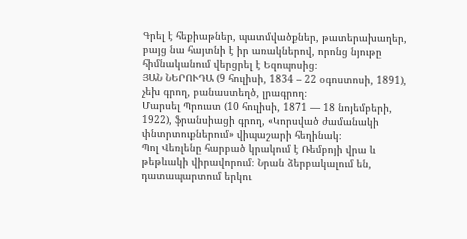Գրել է հեքիաթներ, պատմվածքներ, թատերախաղեր, բայց նա հայտնի է իր առակներով, որոնց նյութը հիմնականում վերցրել է Եզոպոսից։
ՅԱՆ ՆԵՐՈՒԴԱ (9 հուլիսի, 1834 – 22 օգոստոսի, 1891), չեխ գրող, բանաստեղծ, լրագրող։
Մարսել Պրուստ (10 հուլիսի, 1871 — 18 նոյեմբերի, 1922), ֆրանսիացի գրող, «Կորսված ժամանակի փնտրտուքներում» վիպաշարի հեղինակ։
Պոլ Վեռլենը հարբած կրակում է Ռեմբոյի վրա և թեթևակի վիրավորում։ Նրան ձերբակալում են, դատապարտում երկու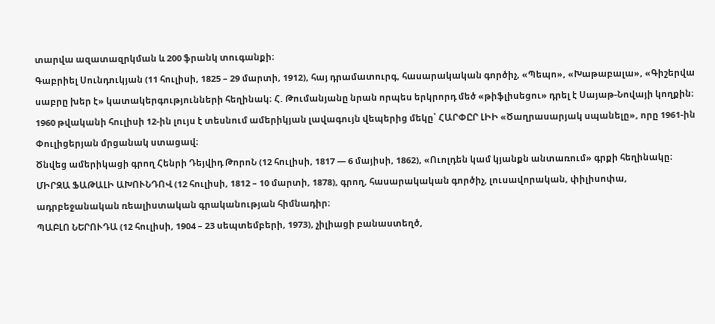տարվա ազատազրկման և 200 ֆրանկ տուգանքի։
Գաբրիել Սունդուկյան (11 հուլիսի, 1825 – 29 մարտի, 1912), հայ դրամատուրգ, հասարակական գործիչ, «Պեպո», «Խաթաբալա», «Գիշերվա սաբրը խեր է» կատակերգությունների հեղինակ։ Հ. Թումանյանը նրան որպես երկրորդ մեծ «թիֆլիսեցու» դրել է Սայաթ-Նովայի կողքին։
1960 թվականի հուլիսի 12-ին լույս է տեսնում ամերիկյան լավագույն վեպերից մեկը՝ ՀԱՐՓԸՐ ԼԻԻ «Ծաղրասարյակ սպանելը», որը 1961-ին Փուլիցերյան մրցանակ ստացավ։
Ծնվեց ամերիկացի գրող Հենրի Դեյվիդ ԹորոՆ (12 հուլիսի, 1817 — 6 մայիսի, 1862), «Ուոլդեն կամ կյանքն անտառում» գրքի հեղինակը։
ՄԻՐԶԱ ՖԱԹԱԼԻ ԱԽՈՒՆԴՈՎ (12 հուլիսի, 1812 – 10 մարտի, 1878), գրող, հասարակական գործիչ, լուսավորական, փիլիսոփա, ադրբեջանական ռեալիստական գրականության հիմնադիր։
ՊԱԲԼՈ ՆԵՐՈՒԴԱ (12 հուլիսի, 1904 – 23 սեպտեմբերի, 1973), չիլիացի բանաստեղծ,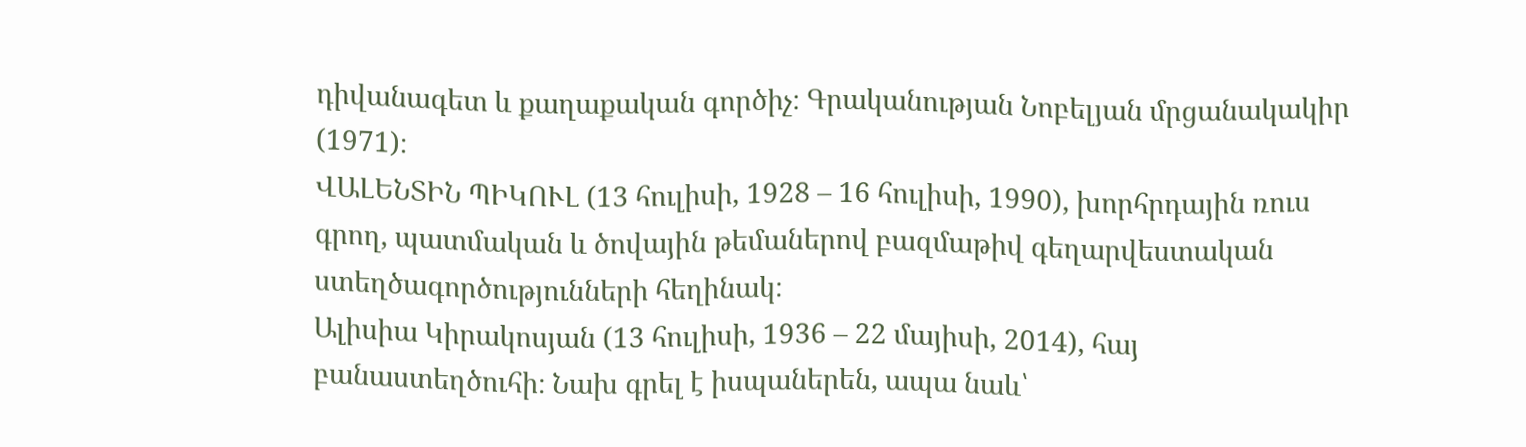դիվանագետ և քաղաքական գործիչ։ Գրականության Նոբելյան մրցանակակիր (1971)։
ՎԱԼԵՆՏԻՆ ՊԻԿՈՒԼ (13 հուլիսի, 1928 – 16 հուլիսի, 1990), խորհրդային ռուս գրող, պատմական և ծովային թեմաներով բազմաթիվ գեղարվեստական ստեղծագործությունների հեղինակ։
Ալիսիա Կիրակոսյան (13 հուլիսի, 1936 – 22 մայիսի, 2014), հայ բանաստեղծուհի։ Նախ գրել է իսպաներեն, ապա նաև՝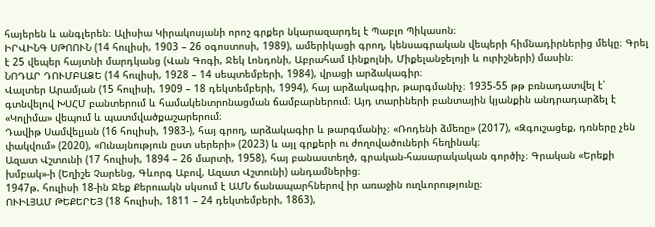հայերեն և անգլերեն։ Ալիսիա Կիրակոսյանի որոշ գրքեր նկարազարդել է Պաբլո Պիկասոն։
ԻՐՎԻՆԳ ՍԹՈՈՒՆ (14 հուլիսի, 1903 – 26 օգոստոսի, 1989), ամերիկացի գրող, կենսագրական վեպերի հիմնադիրներից մեկը։ Գրել է 25 վեպեր հայտնի մարդկանց (Վան Գոգի, Ջեկ Լոնդոնի, Աբրահամ Լինքոլնի, Միքելանջելոյի և ուրիշների) մասին։
ՆՈԴԱՐ ԴՈՒՄԲԱՁԵ (14 հուլիսի, 1928 – 14 սեպտեմբերի, 1984), վրացի արձակագիր։
Վալտեր Արամյան (15 հուլիսի, 1909 – 18 դեկտեմբերի, 1994), հայ արձակագիր, թարգմանիչ։ 1935-55 թթ բռնադատվել է՝ գտնվելով ԽՍՀՄ բանտերում և համակենտրոնացման ճամբարներում։ Այդ տարիների բանտային կյանքին անդրադարձել է «Կոլիմա» վեպում և պատմվածքաշարերում։
Դավիթ Սամվելյան (16 հուլիսի, 1983-), հայ գրող, արձակագիր և թարգմանիչ։ «Ռոդենի ձմեռը» (2017), «Զգուշացեք, դռները չեն փակվում» (2020), «Ունայնություն ըստ սերերի» (2023) և այլ գրքերի ու ժողովածուների հեղինակ։
Ազատ Վշտունի (17 հուլիսի, 1894 – 26 մարտի, 1958), հայ բանաստեղծ, գրական-հասարակական գործիչ։ Գրական «Երեքի խմբակ»-ի (Եղիշե Չարենց, Գևորգ Աբով, Ազատ Վշտունի) անդամներից։
1947թ. հուլիսի 18-ին Ջեք Քերուակն սկսում է ԱՄՆ ճանապարհներով իր առաջին ուղևորությունը։
ՈՒԻԼՅԱՄ ԹԵՔԵՐԵՅ (18 հուլիսի, 1811 – 24 դեկտեմբերի, 1863),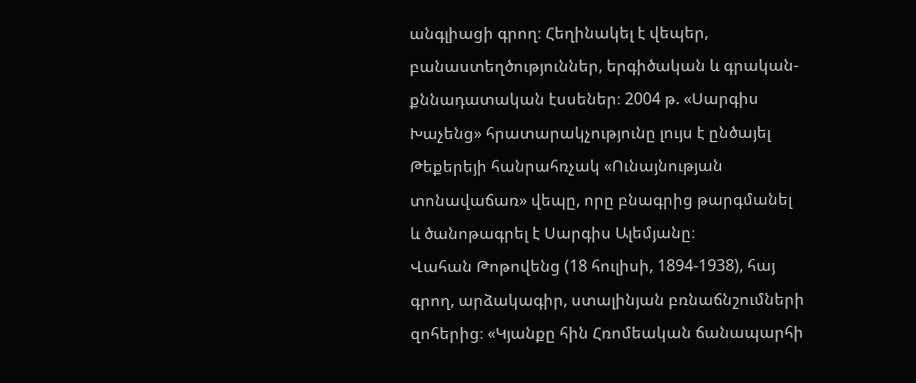անգլիացի գրող։ Հեղինակել է վեպեր, բանաստեղծություններ, երգիծական և գրական-քննադատական էսսեներ։ 2004 թ. «Սարգիս Խաչենց» հրատարակչությունը լույս է ընծայել Թեքերեյի հանրահռչակ «Ունայնության տոնավաճառ» վեպը, որը բնագրից թարգմանել և ծանոթագրել է Սարգիս Ալեմյանը։
Վահան Թոթովենց (18 հուլիսի, 1894-1938), հայ գրող, արձակագիր, ստալինյան բռնաճնշումների զոհերից։ «Կյանքը հին Հռոմեական ճանապարհի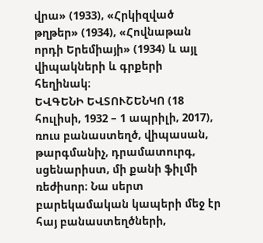վրա» (1933), «Հրկիզված թղթեր» (1934), «Հովնաթան որդի Երեմիայի» (1934) և այլ վիպակների և գրքերի հեղինակ։
ԵՎԳԵՆԻ ԵՎՏՈՒՇԵՆԿՈ (18 հուլիսի, 1932 – 1 ապրիլի, 2017), ռուս բանաստեղծ, վիպասան, թարգմանիչ, դրամատուրգ, սցենարիստ, մի քանի ֆիլմի ռեժիսոր։ Նա սերտ բարեկամական կապերի մեջ էր հայ բանաստեղծների,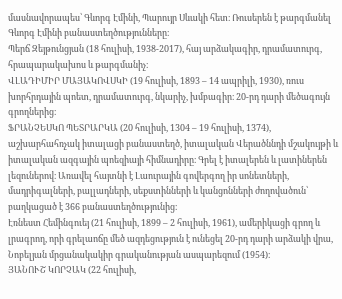մասնավորապես՝ Գևորգ Էմինի, Պարույր Սևակի հետ։ Ռուսերեն է թարգմանել Գևորգ Էմինի բանաստեղծությունները։
Պերճ Զեյթունցյան (18 հուլիսի, 1938-2017), հայ արձակագիր, դրամատուրգ, հրապարակախոս և թարգմանիչ։
ՎԼԱԴԻՄԻՐ ՄԱՅԱԿՈՎՍԿԻ (19 հուլիսի, 1893 – 14 ապրիլի, 1930), ռուս խորհրդային պոետ, դրամատուրգ, նկարիչ, խմբագիր։ 20-րդ դարի մեծագույն գրողներից։
ՖՐԱՆՉԵՍԿՈ ՊԵՏՐԱՐԿԱ (20 հուլիսի, 1304 – 19 հուլիսի, 1374), աշխարհահռչակ իտալացի բանաստեղծ, իտալական Վերածննդի մշակույթի և իտալական ազգային պոեզիայի հիմնադիրը։ Գրել է իտալերեն և լատիներեն լեզուներով։ Առավել հայտնի է Լաուրային գովերգող իր սոնետների, մադրիգալների, բալլադների, սեքստինների և կանցոնների ժողովածուն՝ բաղկացած է 366 բանաստեղծությունից։
Էռնեստ Հեմինգուեյ (21 հուլիսի, 1899 – 2 հուլիսի, 1961), ամերիկացի գրող և լրագրող, որի գրելաոճը մեծ ազդեցություն է ունեցել 20-րդ դարի արձակի վրա, Նոբելյան մրցանակակիր գրականության ասպարեզում (1954)։
ՅԱՆՈՒՇ ԿՈՐՉԱԿ (22 հուլիսի,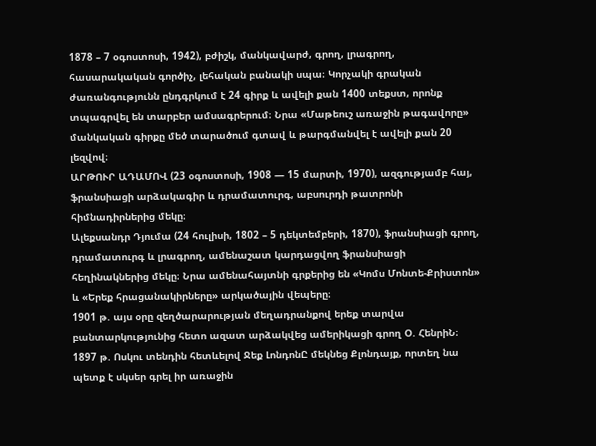1878 – 7 օգոստոսի, 1942), բժիշկ, մանկավարժ, գրող, լրագրող, հասարակական գործիչ, լեհական բանակի սպա։ Կորչակի գրական ժառանգությունն ընդգրկում է 24 գիրք և ավելի քան 1400 տեքստ, որոնք տպագրվել են տարբեր ամսագրերում։ Նրա «Մաթեուշ առաջին թագավորը» մանկական գիրքը մեծ տարածում գտավ և թարգմանվել է ավելի քան 20 լեզվով։
ԱՐԹՈՒՐ ԱԴԱՄՈՎ (23 օգոստոսի, 1908 — 15 մարտի, 1970), ազգությամբ հայ, ֆրանսիացի արձակագիր և դրամատուրգ, աբսուրդի թատրոնի հիմնադիրներից մեկը։
Ալեքսանդր Դյումա (24 հուլիսի, 1802 – 5 դեկտեմբերի, 1870), ֆրանսիացի գրող, դրամատուրգ և լրագրող, ամենաշատ կարդացվող ֆրանսիացի հեղինակներից մեկը։ Նրա ամենահայտնի գրքերից են «Կոմս Մոնտե-Քրիստոն» և «Երեք հրացանակիրները» արկածային վեպերը։
1901 թ. այս օրը զեղծարարության մեղադրանքով երեք տարվա բանտարկությունից հետո ազատ արձակվեց ամերիկացի գրող Օ. ՀենրիՆ։
1897 թ. Ոսկու տենդին հետևելով Ջեք ԼոնդոնԸ մեկնեց Քլոնդայք, որտեղ նա պետք է սկսեր գրել իր առաջին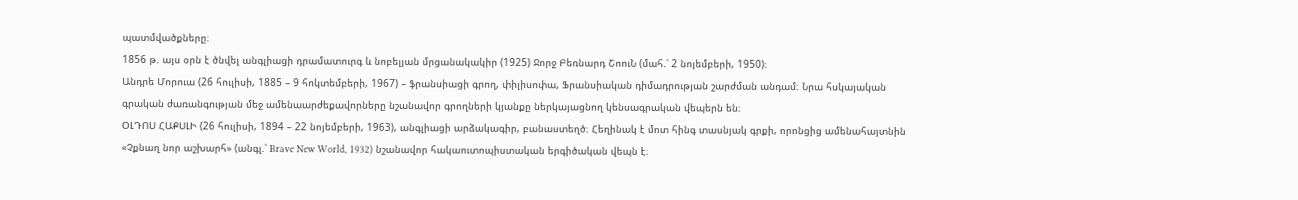պատմվածքները։
1856 թ. այս օրն է ծնվել անգլիացի դրամատուրգ և նոբելյան մրցանակակիր (1925) Ջորջ Բեռնարդ ՇոուՆ (մահ.՝ 2 նոյեմբերի, 1950)։
Անդրե Մորուա (26 հուլիսի, 1885 – 9 հոկտեմբերի, 1967) – ֆրանսիացի գրող, փիլիսոփա, Ֆրանսիական դիմադրության շարժման անդամ։ Նրա հսկայական գրական ժառանգության մեջ ամենաարժեքավորները նշանավոր գրողների կյանքը ներկայացնող կենսագրական վեպերն են։
ՕԼԴՈՍ ՀԱՔՍԼԻ (26 հուլիսի, 1894 – 22 նոյեմբերի, 1963), անգլիացի արձակագիր, բանաստեղծ։ Հեղինակ է մոտ հինգ տասնյակ գրքի, որոնցից ամենահայտնին «Չքնաղ նոր աշխարհ» (անգլ.՝ Brave New World, 1932) նշանավոր հակաուտոպիստական երգիծական վեպն է։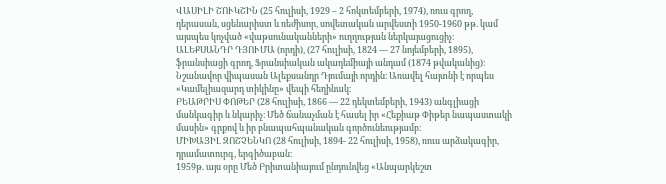ՎԱՍԻԼԻ ՇՈՒԿՇԻՆ (25 հուլիսի, 1929 – 2 հոկտեմբերի, 1974), ռուս գրող, դերասան, սցենարիստ և ռեժիսոր, սովետական արվեստի 1950-1960 թթ. կամ այսպես կոչված «վաթսունականների» ուղղության ներկայացուցիչ։
ԱԼԵՔՍԱՆԴՐ ԴՅՈՒՄԱ (որդի), (27 հուլիսի, 1824 — 27 նոյեմբերի, 1895), ֆրանսիացի գրող, Ֆրանսիական ակադեմիայի անդամ (1874 թվականից)։ Նշանավոր վիպասան Ալեքսանդր Դյումայի որդին։ Առավել հայտնի է որպես «Կամելիազարդ տիկինը» վեպի հեղինակ։
ԲԵԱԹՐԻՍ ՓՈԹԵՐ (28 հուլիսի, 1866 — 22 դեկտեմբերի, 1943) անգլիացի մանկագիր և նկարիչ։ Մեծ ճանաչման է հասել իր «Հեքիաթ Փիթեր նապաստակի մասին» գրքով և իր բնապահպանական գործունեությամբ։
ՄԻԽԱՅԻԼ ԶՈՇՉԵՆԿՈ (28 հուլիսի, 1894- 22 հուլիսի, 1958), ռուս արձակագիր, դրամատուրգ, երգիծաբան։
1959թ. այս օրը Մեծ Բրիտանիայում ընդունվեց «Անպարկեշտ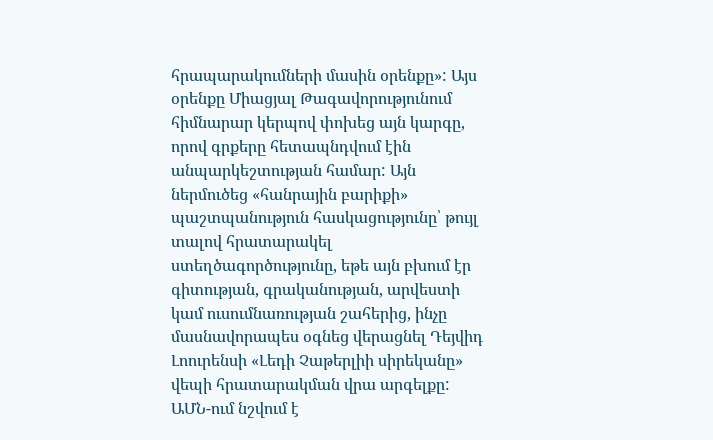հրապարակումների մասին օրենքը»: Այս օրենքը Միացյալ Թագավորությունում հիմնարար կերպով փոխեց այն կարգը, որով գրքերը հետապնդվում էին անպարկեշտության համար: Այն ներմուծեց «հանրային բարիքի» պաշտպանություն հասկացությունը՝ թույլ տալով հրատարակել ստեղծագործությունը, եթե այն բխում էր գիտության, գրականության, արվեստի կամ ուսումնառության շահերից, ինչը մասնավորապես օգնեց վերացնել Դեյվիդ Լոուրենսի «Լեդի Չաթերլիի սիրեկանը» վեպի հրատարակման վրա արգելքը:
ԱՄՆ-ում նշվում է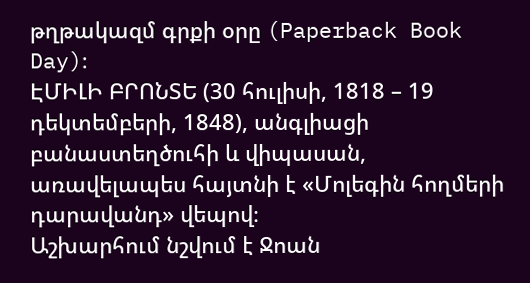թղթակազմ գրքի օրը (Paperback Book Day)։
ԷՄԻԼԻ ԲՐՈՆՏԵ (30 հուլիսի, 1818 – 19 դեկտեմբերի, 1848), անգլիացի բանաստեղծուհի և վիպասան, առավելապես հայտնի է «Մոլեգին հողմերի դարավանդ» վեպով։
Աշխարհում նշվում է Ջոան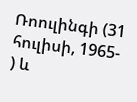Ռոուլինգի (31 հուլիսի, 1965- ) և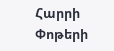Հարրի Փոթերի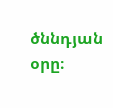ծննդյան օրը։